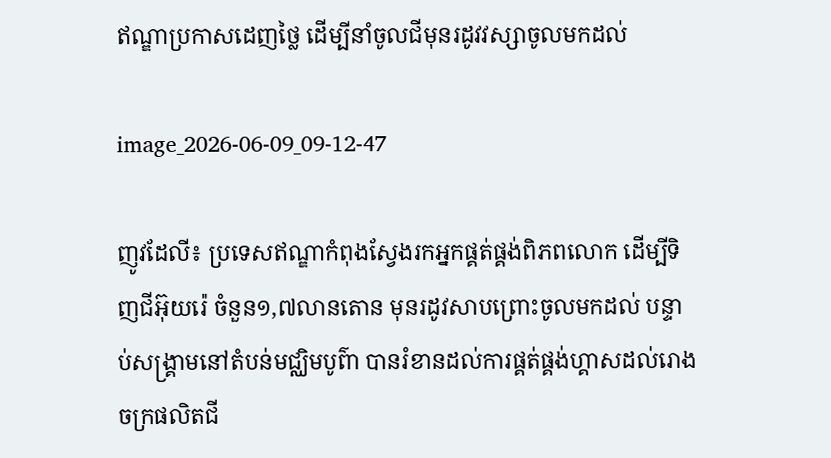ឥណ្ឌាប្រកាសដេញថ្លៃ ដើម្បីនាំចូលជីមុនរដូវវស្សាចូលមកដល់

image_2026-06-09_09-12-47

ញូវដែលី៖ ប្រទេសឥណ្ឌាកំពុងស្វែងរកអ្នកផ្គត់ផ្គង់ពិភពលោក ដើម្បីទិញជីអ៊ុយរ៉េ ចំនួន១,៧លានតោន មុនរដូវសាបព្រោះចូលមកដល់ បន្ទាប់សង្គ្រាមនៅតំបន់មជ្ឈិមបូព៌ា បានរំខានដល់ការផ្គត់ផ្គង់ហ្គាសដល់រោងចក្រផលិតជី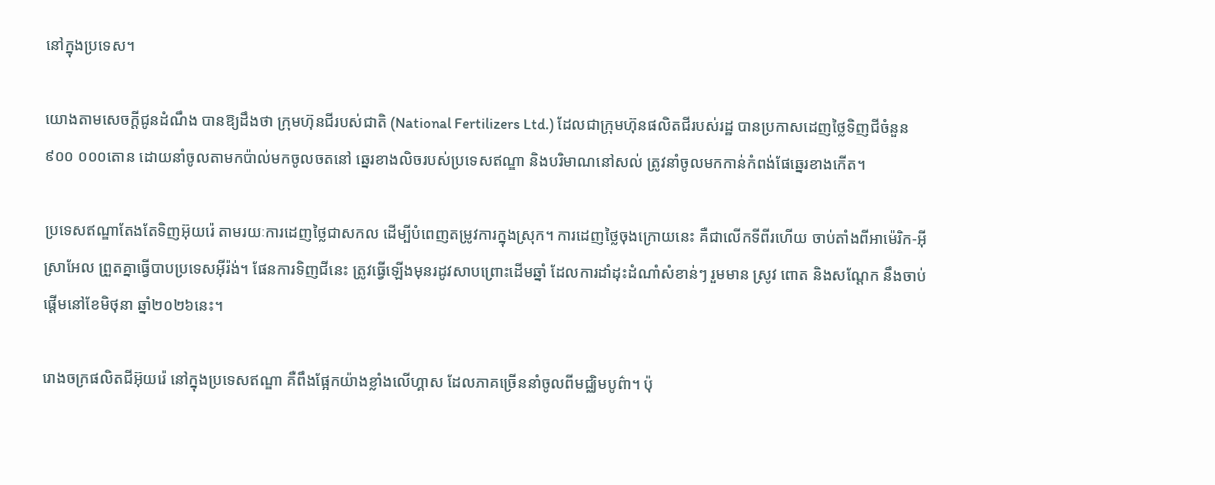នៅក្នុងប្រទេស។

យោងតាមសេចក្តីជូនដំណឹង បានឱ្យដឹងថា ក្រុមហ៊ុនជីរបស់ជាតិ (National Fertilizers Ltd.) ដែលជាក្រុមហ៊ុនផលិតជីរបស់រដ្ឋ បានប្រកាសដេញថ្លៃទិញជីចំនួន៩០០ ០០០តោន ដោយនាំចូលតាមកប៉ាល់មកចូលចតនៅ ឆ្នេរខាងលិចរបស់ប្រទេសឥណ្ឌា និងបរិមាណនៅសល់ ត្រូវនាំចូលមកកាន់កំពង់ផែឆ្នេរខាងកើត។

ប្រទេសឥណ្ឌាតែងតែទិញអ៊ុយរ៉េ តាមរយៈការដេញថ្លៃជាសកល ដើម្បីបំពេញតម្រូវការក្នុងស្រុក។ ការដេញថ្លៃចុងក្រោយនេះ គឺជាលើកទីពីរហើយ ចាប់តាំងពីអាម៉េរិក-អ៊ីស្រាអែល ព្រួតគ្នាធ្វើបាបប្រទេសអ៊ីរ៉ង់។ ផែនការទិញជីនេះ ត្រូវធ្វើឡើងមុនរដូវសាបព្រោះដើមឆ្នាំ ដែលការដាំដុះដំណាំសំខាន់ៗ រួមមាន ស្រូវ ពោត និងសណ្តែក នឹងចាប់ផ្តើមនៅខែមិថុនា ឆ្នាំ២០២៦នេះ។

រោងចក្រផលិតជីអ៊ុយរ៉េ នៅក្នុងប្រទេសឥណ្ឌា គឺពឹងផ្អែកយ៉ាងខ្លាំងលើហ្គាស ដែលភាគច្រើននាំចូលពីមជ្ឈិមបូព៌ា។ ប៉ុ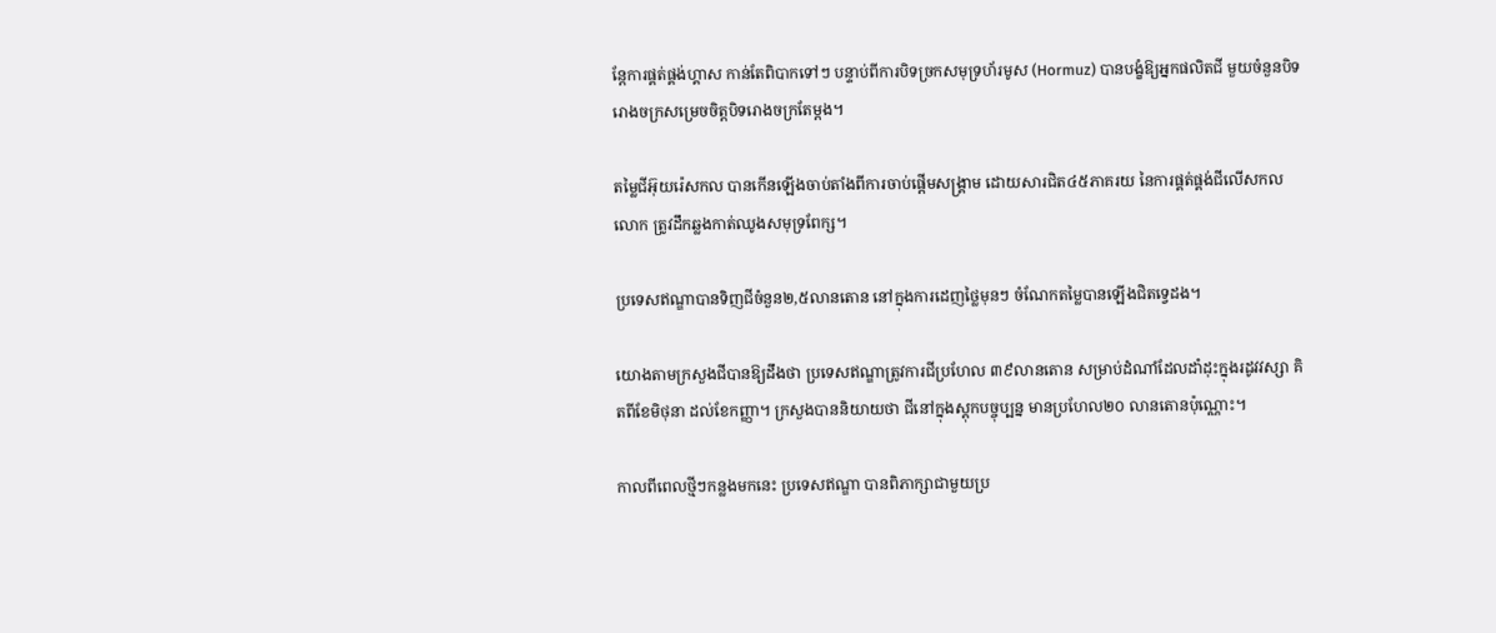ន្តែការផ្គត់ផ្គង់ហ្គាស កាន់តែពិបាកទៅៗ បន្ទាប់ពីការបិទច្រកសមុទ្រហ័រមូស (Hormuz) បានបង្ខំឱ្យអ្នកផលិតជី មួយចំនួនបិទរោងចក្រសម្រេចចិត្តបិទរោងចក្រតែម្តង។

តម្លៃជីអ៊ុយរ៉េសកល បានកើនឡើងចាប់តាំងពីការចាប់ផ្តើមសង្គ្រាម ដោយសារជិត៤៥ភាគរយ នៃការផ្គត់ផ្គង់ជីលើសកលលោក ត្រូវដឹកឆ្លងកាត់ឈូងសមុទ្រពែក្ស។

ប្រទេសឥណ្ឌាបានទិញជីចំនួន២,៥លានតោន នៅក្នុងការដេញថ្លៃមុនៗ ចំណែកតម្លៃបានឡើងជិតទ្វេដង។

យោងតាមក្រសួងជីបានឱ្យដឹងថា ប្រទេសឥណ្ឌាត្រូវការជីប្រហែល ៣៩លានតោន សម្រាប់ដំណាំដែលដាំដុះក្នុងរដូវវស្សា គិតពីខែមិថុនា ដល់ខែកញ្ញា។ ក្រសួងបាននិយាយថា ជីនៅក្នុងស្តុកបច្ចុប្បន្ន មានប្រហែល២០ លានតោនប៉ុណ្ណោះ។

កាលពីពេលថ្មីៗកន្លងមកនេះ ប្រទេសឥណ្ឌា បានពិភាក្សាជាមួយប្រ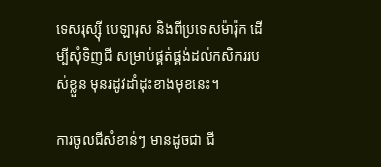ទេសរុស្ស៊ី បេឡារុស និងពីប្រទេសម៉ារ៉ុក ដើម្បីសុំទិញជី សម្រាប់ផ្គត់ផ្គង់ដល់កសិកររបស់ខ្លួន មុនរដូវដាំដុះខាងមុខនេះ។

ការចូលជីសំខាន់ៗ មានដូចជា ជី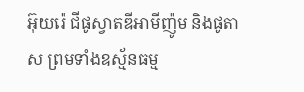អ៊ុយរ៉េ ជីផូស្វាតឌីអាមីញ៉ូម និងផូតាស ព្រមទាំងឧស្ម័នធម្ម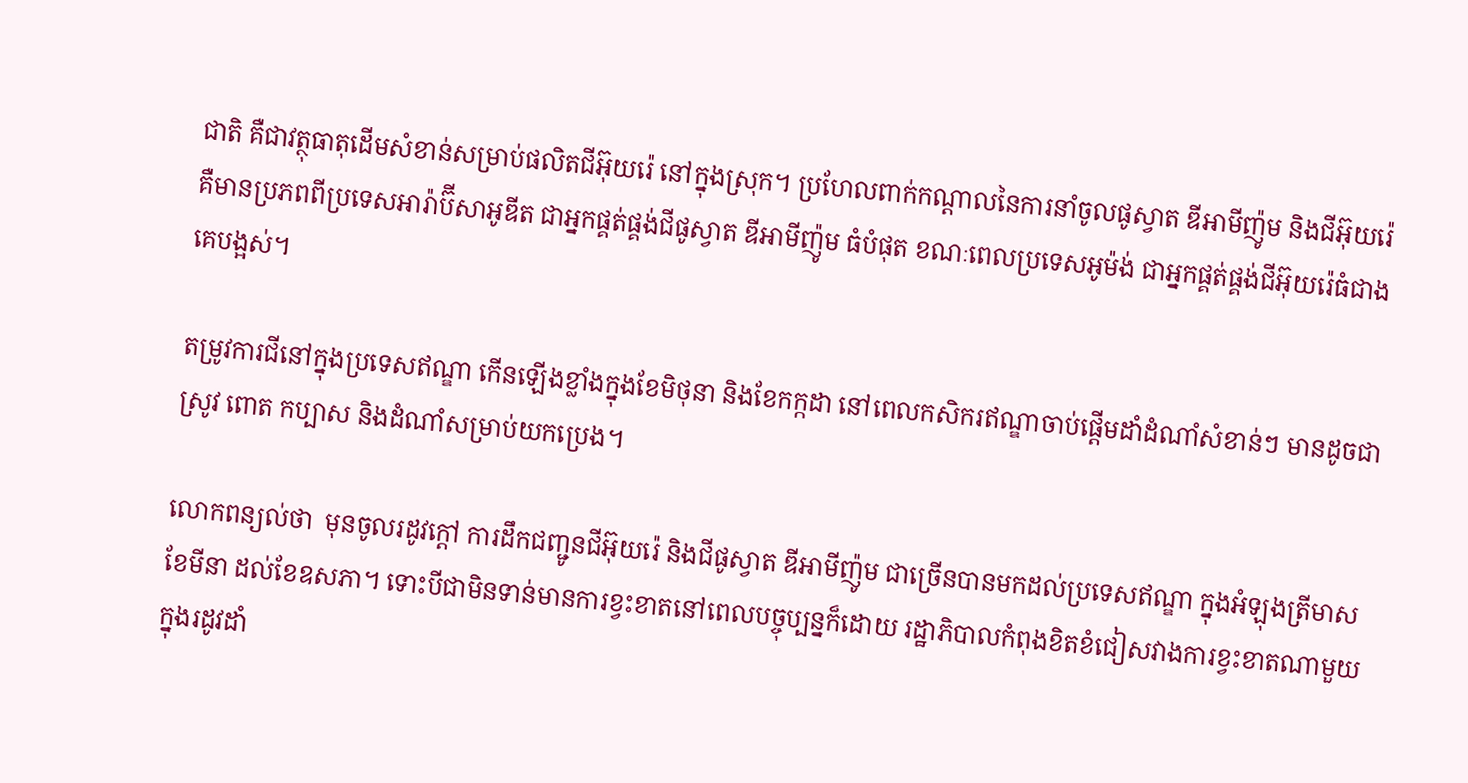ជាតិ គឺជាវត្ថុធាតុដើមសំខាន់សម្រាប់ផលិតជីអ៊ុយរ៉េ នៅក្នុងស្រុក។ ប្រហែលពាក់កណ្តាលនៃការនាំចូលផូស្វាត ឌីអាមីញ៉ូម និងជីអ៊ុយរ៉េ គឺមានប្រភពពីប្រទេសអារ៉ាប៊ីសាអូឌីត ជាអ្នកផ្គត់ផ្គង់ជីផូស្វាត ឌីអាមីញ៉ូម ធំបំផុត ខណៈពេលប្រទេសអូម៉ង់ ជាអ្នកផ្គត់ផ្គង់ជីអ៊ុយរ៉េធំជាងគេបង្អស់។

តម្រូវការជីនៅក្នុងប្រទេសឥណ្ឌា កើនឡើងខ្លាំងក្នុងខែមិថុនា និងខែកក្កដា នៅពេលកសិករឥណ្ឌាចាប់ផ្តើមដាំដំណាំសំខាន់ៗ មានដូចជា ស្រូវ ពោត កប្បាស និងដំណាំសម្រាប់យកប្រេង។

លោកពន្យល់ថា  មុនចូលរដូវក្តៅ ការដឹកជញ្ជូនជីអ៊ុយរ៉េ និងជីផូស្វាត ឌីអាមីញ៉ូម ជាច្រើនបានមកដល់ប្រទេសឥណ្ឌា ក្នុងអំឡុងត្រីមាសខែមីនា ដល់ខែឧសភា។ ទោះបីជាមិនទាន់មានការខ្វះខាតនៅពេលបច្ចុប្បន្នក៏ដោយ រដ្ឋាភិបាលកំពុងខិតខំជៀសវាងការខ្វះខាតណាមួយក្នុងរដូវដាំ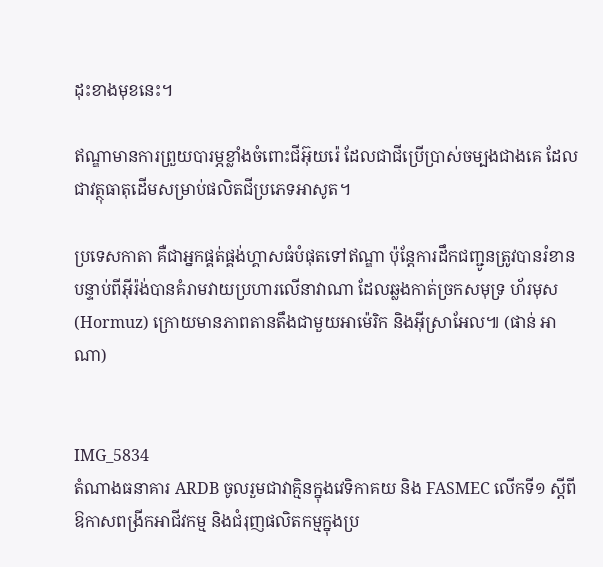ដុះខាងមុខនេះ។

ឥណ្ឌាមានការព្រួយបារម្ភខ្លាំងចំពោះជីអ៊ុយរ៉េ ដែលជាជីប្រើប្រាស់ចម្បងជាងគេ ដែលជាវត្ថុធាតុដើមសម្រាប់ផលិតជីប្រភេទអាសូត។

ប្រទេសកាតា គឺជាអ្នកផ្គត់ផ្គង់ហ្គាសធំបំផុតទៅឥណ្ឌា ប៉ុន្តែការដឹកជញ្ជូនត្រូវបានរំខាន បន្ទាប់ពីអ៊ីរ៉ង់បានគំរាមវាយប្រហារលើនាវាណា ដែលឆ្លងកាត់ច្រកសមុទ្រ ហ័រមុស (Hormuz) ក្រោយមានភាពតានតឹងជាមួយអាម៉េរិក និងអ៊ីស្រាអែល៕ (ផាន់ អាណា)


IMG_5834
តំណាងធនាគារ ARDB ចូលរួមជាវាគ្មិនក្នុងវេទិកាគយ និង FASMEC លើកទី១ ស្តីពីឱកាសពង្រីកអាជីវកម្ម និងជំរុញផលិតកម្មក្នុងប្រ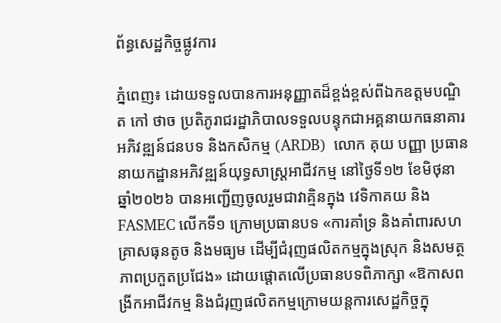ព័ន្ធសេដ្ឋកិច្ចផ្លូវការ

ភ្នំពេញ៖ ដោយទទួលបានការអនុញ្ញាតដ៏ខ្ពង់ខ្ពស់ពីឯកឧត្តមបណ្ឌិត កៅ ថាច ប្រតិភូរាជរដ្ឋាភិបាលទទួលបន្ទុកជាអគ្គនាយកធនាគារអភិវឌ្ឍន៍ជនបទ និងកសិកម្ម (ARDB)  លោក គុយ បញ្ញា ប្រធាននាយកដ្ឋានអភិវឌ្ឍន៍យុទ្ធសាស្ត្រអាជីវកម្ម នៅថ្ងៃទី១២ ខែមិថុនា ឆ្នាំ២០២៦ បានអញ្ជើញចូលរួមជាវាគ្មិនក្នុង វេទិកាគយ និង FASMEC លើកទី១ ក្រោមប្រធានបទ «ការគាំទ្រ និងគាំពារសហគ្រាសធុនតូច និងមធ្យម ដើម្បីជំរុញផលិតកម្មក្នុងស្រុក និងសមត្ថភាពប្រកួតប្រជែង» ដោយផ្តោតលើប្រធានបទពិភាក្សា «ឱកាសពង្រីកអាជីវកម្ម និងជំរុញផលិតកម្មក្រោមយន្តការសេដ្ឋកិច្ចក្នុ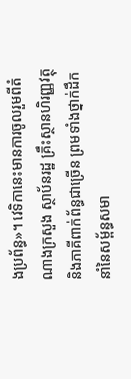ងប្រព័ន្ធ»។ វេទិកានេះមានការចូលរួមពីតំណាងក្រសួង ស្ថាប័នរដ្ឋ គ្រឹះស្ថានហិរញ្ញវត្ថុ និងភាគីពាក់ព័ន្ធជាច្រើន ព្រមទាំងថ្នាក់ដឹកនាំនៃសម្ព័ន្ធសមា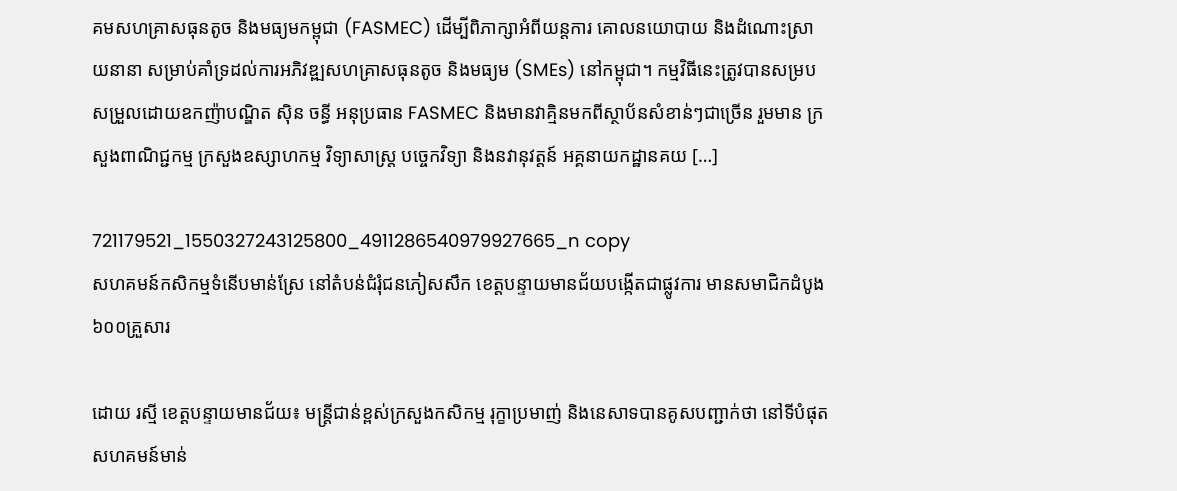គមសហគ្រាសធុនតូច និងមធ្យមកម្ពុជា (FASMEC) ដើម្បីពិភាក្សាអំពីយន្តការ គោលនយោបាយ និងដំណោះស្រាយនានា សម្រាប់គាំទ្រដល់ការអភិវឌ្ឍសហគ្រាសធុនតូច និងមធ្យម (SMEs) នៅកម្ពុជា។ កម្មវិធីនេះត្រូវបានសម្របសម្រួលដោយឧកញ៉ាបណ្ឌិត ស៊ិន ចន្ធី អនុប្រធាន FASMEC និងមានវាគ្មិនមកពីស្ថាប័នសំខាន់ៗជាច្រើន រួមមាន ក្រសួងពាណិជ្ជកម្ម ក្រសួងឧស្សាហកម្ម វិទ្យាសាស្ត្រ បច្ចេកវិទ្យា និងនវានុវត្តន៍ អគ្គនាយកដ្ឋានគយ […]

721179521_1550327243125800_4911286540979927665_n copy
សហគមន៍កសិកម្មទំនើបមាន់ស្រែ នៅតំបន់ជំរុំជនភៀសសឹក ខេត្តបន្ទាយមានជ័យបង្កើតជាផ្លូវការ មានសមាជិកដំបូង៦០០គ្រួសារ

ដោយ រស្មី ខេត្តបន្ទាយមានជ័យ៖ មន្រ្តីជាន់ខ្ពស់ក្រសួងកសិកម្ម រុក្ខាប្រមាញ់ និងនេសាទបានគូសបញ្ជាក់ថា នៅទីបំផុតសហគមន៍មាន់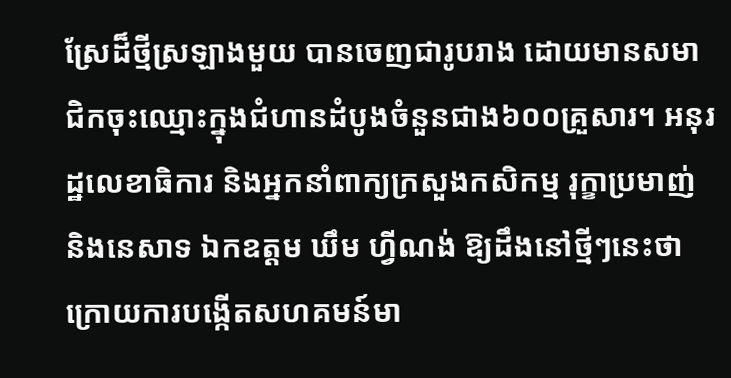ស្រែដ៏ថ្មីស្រឡាងមួយ បានចេញជារូបរាង ដោយមានសមាជិកចុះឈ្មោះក្នុងជំហានដំបូងចំនួនជាង៦០០គ្រួសារ។ អនុរដ្ឋលេខាធិការ និងអ្នកនាំពាក្យក្រសួងកសិកម្ម រុក្ខាប្រមាញ់ និងនេសាទ ឯកឧត្តម ឃឹម ហ្វីណង់ ឱ្យដឹងនៅថ្មីៗនេះថា ក្រោយការបង្កើតសហគមន៍មា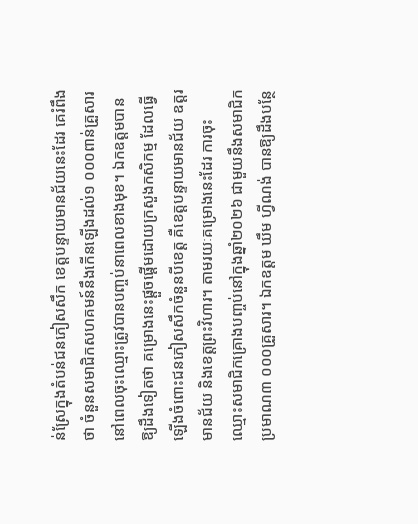ន់ស្រែក្នុងតំបន់ជនភៀសសឹក ខេត្តបន្ទាយមានជ័យនេះដែរ គេរំពឹងថា ចំនួនសមាជិកសហគមន៍នឹងកើនឡើងដល់១ ០០០ពាន់គ្រួសារ នៅពេលចុះឈ្មោះត្រូវបានបញ្ចប់នាពេលខាងមុខ។ ឯកឧត្តមបានឱ្យដឹងទៀតថា គម្រោងនេះផ្តួចផ្តើមដោយក្រសួងកសិកម្ម ដែលធ្វើឡើងចំពោះជនភៀសសឹកចំនួនបីខេត្ត គឺខេត្តបន្ទាយមានជ័យ ឧត្តរមានជ័យ និងខេត្តព្រះវិហារ។ តាមរយៈគម្រោងនេះដែរ ការចុះឈ្មោះសមាជិកគ្រោងបញ្ចប់នៅក្នុងឆ្នាំ២០២៦ ជាមួយនឹងសមាជិកប្រមាណ៣ ០០០គ្រួសារ។ ឯកឧត្តម ឃឹម ហ្វីណង់ បានឱ្យដឹងបន្ថែ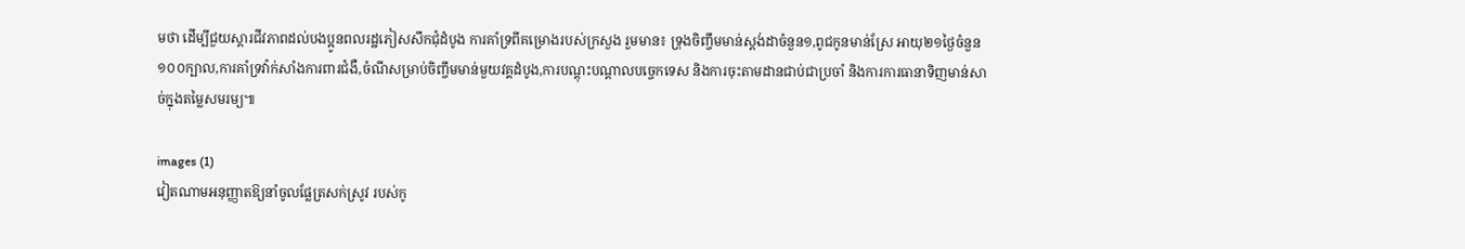មថា ដើម្បីជួយស្តារជីវភាពដល់បងប្អូនពលរដ្ឋភៀសសឹកជុំដំបូង ការគាំទ្រពីគម្រោងរបស់ក្រសួង រួមមាន៖ ទ្រុងចិញ្ចឹមមាន់ស្តង់ដាចំនួន១,ពូជកូនមាន់ស្រែ អាយុ២១ថ្ងៃចំនួន ១០០ក្បាល,ការគាំទ្រវ៉ាក់សាំងការពារជំងឺ,ចំណីសម្រាប់ចិញ្ចឹមមាន់មួយវគ្គដំបូង,ការបណ្តុះបណ្តាលបច្ចេកទេស និងការចុះតាមដានជាប់ជាប្រចាំ និងការការធានាទិញមាន់សាច់ក្នុងតម្លៃសមរម្យ៕

images (1)
វៀតណាមអនុញ្ញាតឱ្យនាំចូលផ្លែត្រសក់ស្រូវ របស់កូ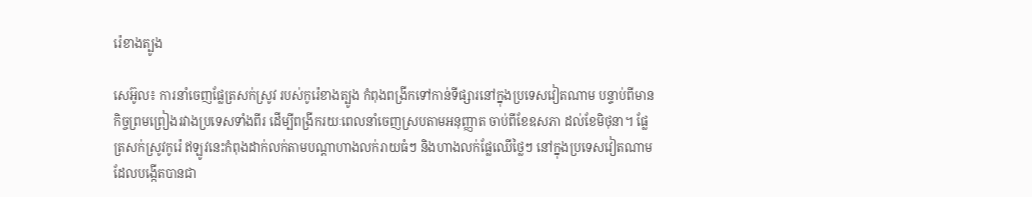រ៉េខាងត្បូង

សេអ៊ូល៖ ការនាំចេញផ្លែត្រសក់ស្រូវ របស់កូរ៉េខាងត្បូង កំពុងពង្រីកទៅកាន់ទីផ្សារនៅក្នុងប្រទេសវៀតណាម បន្ទាប់ពីមានកិច្ចព្រមព្រៀងរវាងប្រទេសទាំងពីរ ដើម្បីពង្រីករយៈពេលនាំចេញស្របតាមអនុញ្ញាត ចាប់ពីខែឧសភា ដល់ខែមិថុនា។ ផ្លែត្រសក់ស្រូវកូរ៉េ ឥឡូវនេះកំពុងដាក់លក់តាមបណ្តាហាងលក់រាយធំៗ និងហាងលក់ផ្លែឈើថ្លៃៗ នៅក្នុងប្រទេសវៀតណាម ដែលបង្កើតបានជា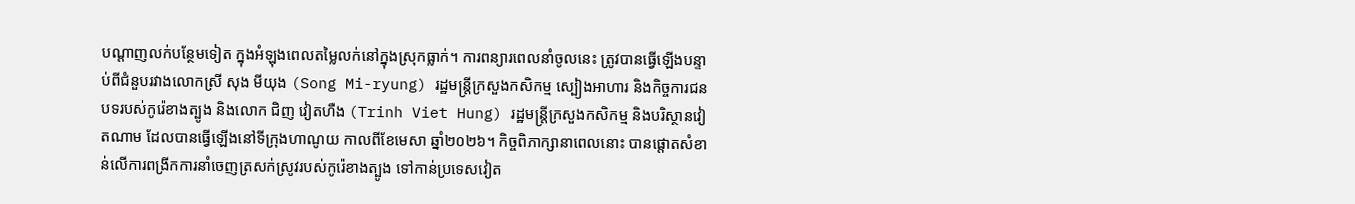បណ្តាញលក់បន្ថែមទៀត ក្នុងអំឡុងពេលតម្លៃលក់នៅក្នុងស្រុកធ្លាក់។ ការពន្យារពេលនាំចូលនេះ ត្រូវបានធ្វើឡើងបន្ទាប់ពីជំនួបរវាងលោកស្រី សុង មីយុង (Song Mi-ryung) រដ្ឋមន្ត្រីក្រសួងកសិកម្ម ស្បៀងអាហារ និងកិច្ចការជនបទរបស់កូរ៉េខាងត្បូង និងលោក ជិញ វៀតហឺង (Trinh Viet Hung) រដ្ឋមន្ត្រីក្រសួងកសិកម្ម និងបរិស្ថានវៀតណាម ដែលបានធ្វើឡើងនៅទីក្រុងហាណូយ កាលពីខែមេសា ឆ្នាំ២០២៦។ កិច្ចពិភាក្សានាពេលនោះ បានផ្តោតសំខាន់លើការពង្រីកការនាំចេញត្រសក់ស្រូវរបស់កូរ៉េខាងត្បូង ទៅកាន់ប្រទេសវៀត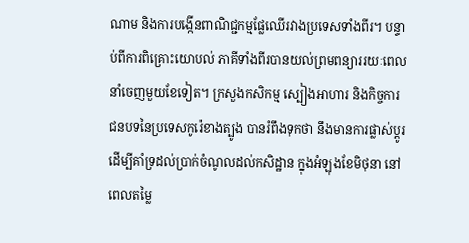ណាម និងការបង្កើនពាណិជ្ជកម្មផ្លែឈើរវាងប្រទេសទាំងពីរ។ បន្ទាប់ពីការពិគ្រោះយោបល់ ភាគីទាំងពីរបានយល់ព្រមពន្យាររយៈពេលនាំចេញមួយខែទៀត។ ក្រសួងកសិកម្ម ស្បៀងអាហារ និងកិច្ចការជនបទនៃប្រទេសកូរ៉េខាងត្បូង បានរំពឹងទុកថា នឹងមានការផ្លាស់ប្តូរដើម្បីគាំទ្រដល់ប្រាក់ចំណូលដល់កសិដ្ឋាន ក្នុងអំឡុងខែមិថុនា នៅពេលតម្លៃ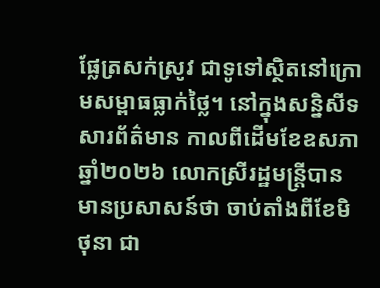ផ្លែត្រសក់ស្រូវ ជាទូទៅស្ថិតនៅក្រោមសម្ពាធធ្លាក់ថ្លៃ។ នៅក្នុងសន្និសីទសារព័ត៌មាន កាលពីដើមខែឧសភា ឆ្នាំ២០២៦ លោកស្រីរដ្ឋមន្ត្រីបានមានប្រសាសន៍ថា ចាប់តាំងពីខែមិថុនា ជា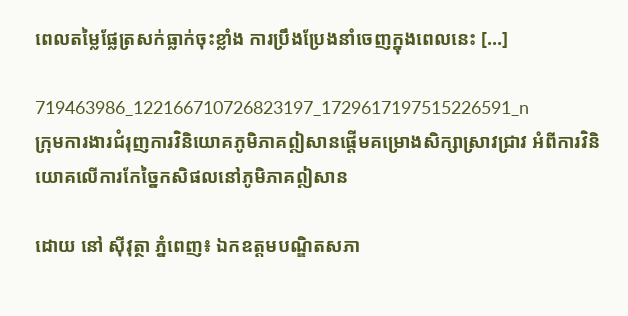ពេលតម្លៃផ្លែត្រសក់ធ្លាក់ចុះខ្លាំង ការប្រឹងប្រែងនាំចេញក្នុងពេលនេះ […]

719463986_122166710726823197_1729617197515226591_n
ក្រុមការងារជំរុញការវិនិយោគភូមិភាគឦសានផ្តើមគម្រោងសិក្សាស្រាវជ្រាវ អំពីការវិនិយោគលើការកែច្នៃកសិផលនៅភូមិភាគឦសាន

ដោយ នៅ ស៊ីវុត្ថា ភ្នំពេញ៖ ឯកឧត្តមបណ្ឌិតសភា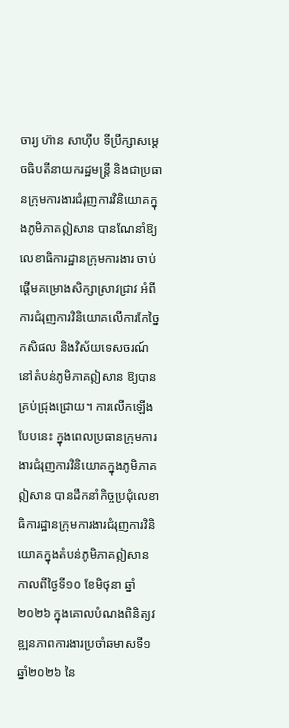ចារ្យ ហ៊ាន សាហ៊ីប ទីប្រឹក្សាសម្តេចធិបតីនាយករដ្ឋមន្រ្តី និងជាប្រធានក្រុមការងារជំរុញការវិនិយោគក្នុងភូមិភាគឦសាន បានណែនាំឱ្យលេខាធិការដ្ឋានក្រុមការងារ ចាប់ផ្តើមគម្រោងសិក្សាស្រាវជ្រាវ អំពីការជំរុញការវិនិយោគលើការកែច្នៃកសិផល និងវិស័យទេសចរណ៍ នៅតំបន់ភូមិភាគឦសាន ឱ្យបានគ្រប់ជ្រុងជ្រោយ។ ការលើកឡើងបែបនេះ ក្នុងពេលប្រធានក្រុមការងារជំរុញការវិនិយោគក្នុងភូមិភាគឦសាន បានដឹកនាំកិច្ចប្រជុំលេខាធិការដ្ឋានក្រុមការងារជំរុញការវិនិយោគក្នុងតំបន់ភូមិភាគឦសាន កាលពីថ្ងៃទី១០ ខែមិថុនា ឆ្នាំ២០២៦ ក្នុងគោលបំណងពិនិត្យវឌ្ឍនភាពការងារប្រចាំឆមាសទី១ ឆ្នាំ២០២៦ នៃ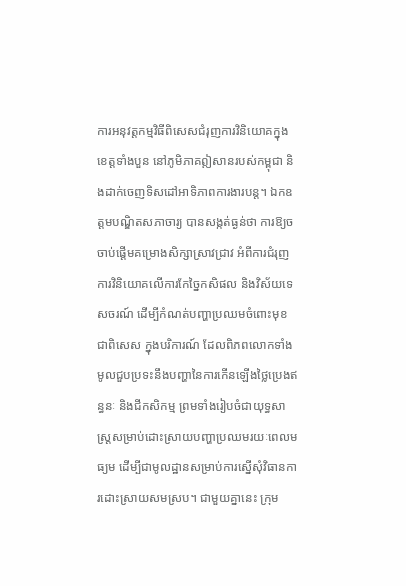ការអនុវត្តកម្មវិធីពិសេសជំរុញការវិនិយោគក្នុងខេត្តទាំងបួន នៅភូមិភាគឦសានរបស់កម្ពុជា និងដាក់ចេញទិសដៅអាទិភាពការងារបន្ត។ ឯកឧត្តមបណ្ឌិតសភាចារ្យ បានសង្កត់ធ្ងន់ថា ការឱ្យចចាប់ផ្តើមគម្រោងសិក្សាស្រាវជ្រាវ អំពីការជំរុញការវិនិយោគលើការកែច្នៃកសិផល និងវិស័យទេសចរណ៍ ដើម្បីកំណត់បញ្ហាប្រឈមចំពោះមុខ ជាពិសេស ក្នុងបរិការណ៍ ដែលពិភពលោកទាំងមូលជួបប្រទះនឹងបញ្ហានៃការកើនឡើងថ្លៃប្រេងឥន្ធនៈ និងជីកសិកម្ម ព្រមទាំងរៀបចំជាយុទ្ធសាស្ត្រសម្រាប់ដោះស្រាយបញ្ហាប្រឈមរយៈពេលមធ្យម ដើម្បីជាមូលដ្ឋានសម្រាប់ការស្នើសុំវិធានការដោះស្រាយសមស្រប។ ជាមួយគ្នានេះ ក្រុម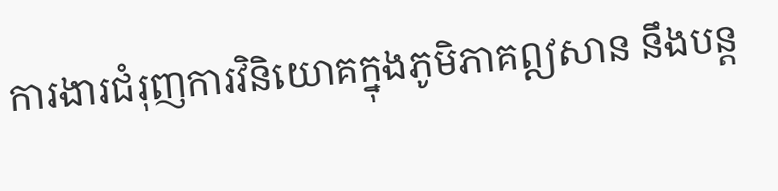ការងារជំរុញការវិនិយោគក្នុងភូមិភាគឦសាន នឹងបន្ត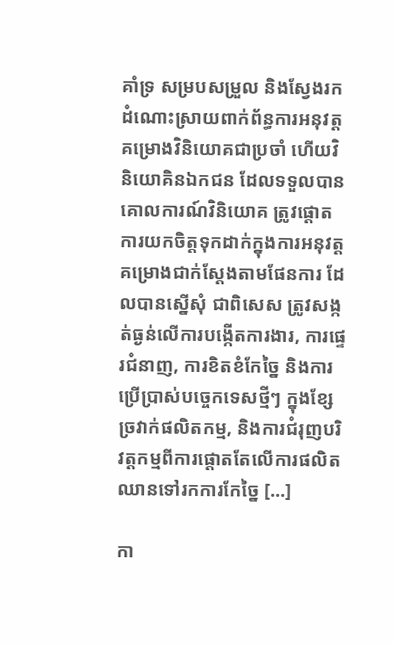គាំទ្រ សម្របសម្រួល និងស្វែងរកដំណោះស្រាយពាក់ព័ន្ធការអនុវត្តគម្រោងវិនិយោគជាប្រចាំ ហើយវិនិយោគិនឯកជន ដែលទទួលបានគោលការណ៍វិនិយោគ ត្រូវផ្តោតការយកចិត្តទុកដាក់ក្នុងការអនុវត្តគម្រោងជាក់ស្តែងតាមផែនការ ដែលបានស្នើសុំ ជាពិសេស ត្រូវសង្កត់ធ្ងន់លើការបង្កើតការងារ, ការផ្ទេរជំនាញ, ការខិតខំកែច្នៃ និងការប្រើប្រាស់បច្ចេកទេសថ្មីៗ ក្នុងខ្សែច្រវាក់ផលិតកម្ម, និងការជំរុញបរិវត្តកម្មពីការផ្តោតតែលើការផលិត ឈានទៅរកការកែច្នៃ […]

កា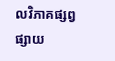លវិភាគផ្សព្វផ្សាយ